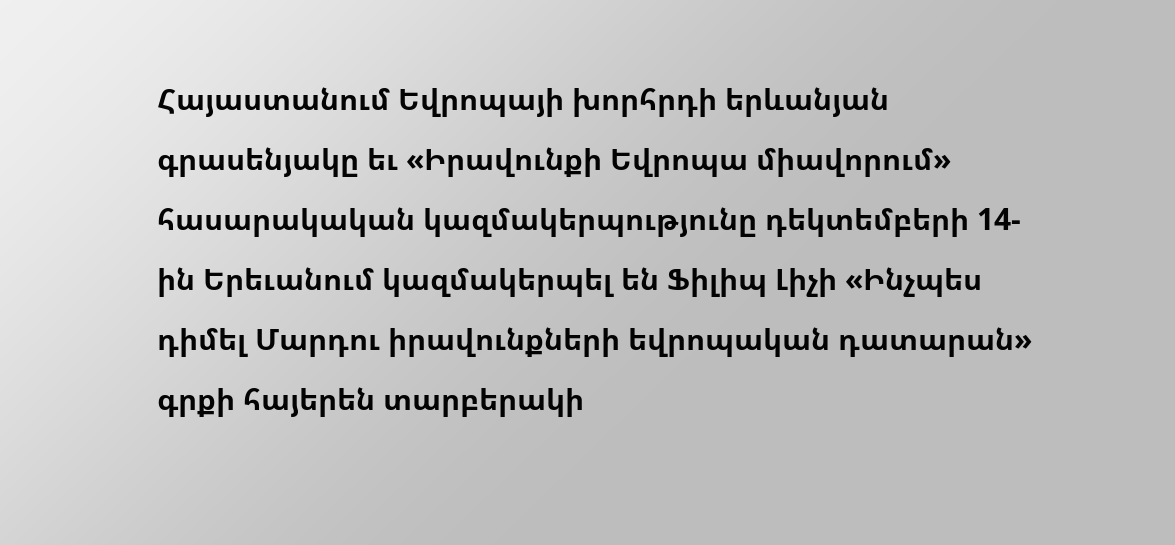Հայաստանում Եվրոպայի խորհրդի երևանյան գրասենյակը եւ «Իրավունքի Եվրոպա միավորում» հասարակական կազմակերպությունը դեկտեմբերի 14-ին Երեւանում կազմակերպել են Ֆիլիպ Լիչի «Ինչպես դիմել Մարդու իրավունքների եվրոպական դատարան» գրքի հայերեն տարբերակի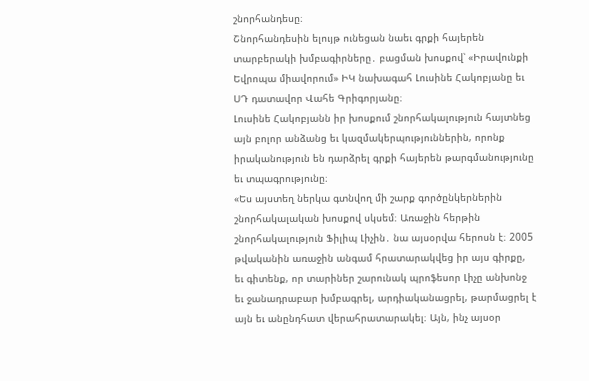շնորհանդեսը։
Շնորհանդեսին ելույթ ունեցան նաեւ գրքի հայերեն տարբերակի խմբագիրները․ բացման խոսքով՝ «Իրավունքի Եվրոպա միավորում» ԻԿ նախագահ Լուսինե Հակոբյանը եւ ՍԴ դատավոր Վահե Գրիգորյանը։
Լուսինե Հակոբյանն իր խոսքում շնորհակալություն հայտնեց այն բոլոր անձանց եւ կազմակերպություններին, որոնք իրականություն են դարձրել գրքի հայերեն թարգմանությունը եւ տպագրությունը։
«Ես այստեղ ներկա գտնվող մի շարք գործընկերներին շնորհակալական խոսքով սկսեմ։ Առաջին հերթին շնորհակալություն Ֆիլիպ Լիչին․ նա այսօրվա հերոսն է։ 2005 թվականին առաջին անգամ հրատարակվեց իր այս գիրքը, եւ գիտենք, որ տարիներ շարունակ պրոֆեսոր Լիչը անխոնջ եւ ջանադրաբար խմբագրել, արդիականացրել, թարմացրել է այն եւ անընդհատ վերահրատարակել։ Այն, ինչ այսօր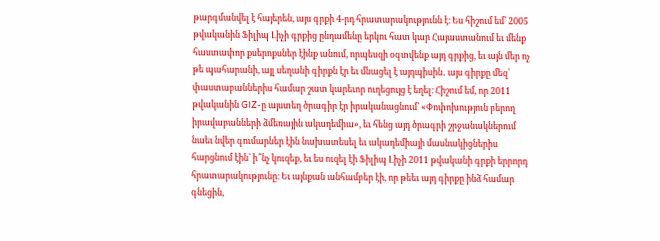թարգմանվել է հայերեն, այս գրքի 4-րդ հրատարակությունն է։ Ես հիշում եմ՝ 2005 թվականին Ֆիլիպ Լիչի գրքից ընդամենը երկու հատ կար Հայաստանում եւ մենք հաստափոր քսերոքսներ էինք անում, որպեսզի օգտվենք այդ գրքից, եւ այն մեր ոչ թե պահարանի, այլ սեղանի գիրքն էր եւ մնացել է այդպիսին․ այս գիրքը մեզ՝ փաստաբաններիս համար շատ կարեւոր ուղեցույց է եղել։ Հիշում եմ, որ 2011 թվականին GIZ-ը այստեղ ծրագիր էր իրականացնում՝ «Փոփոխություն բերող իրավաբանների ձմեռային ակադեմիա», եւ հենց այդ ծրագրի շրջանակներում նաեւ նվեր գումարներ էին նախատեսել եւ ակադեմիայի մասնակիցներիս հարցնում էին՝ ի՞նչ կուզեք, եւ ես ուզել էի Ֆիլիպ Լիչի 2011 թվականի գրքի երրորդ հրատարակությունը։ Եւ այնքան անհամբեր էի, որ թեեւ այդ գիրքը ինձ համար գնեցին,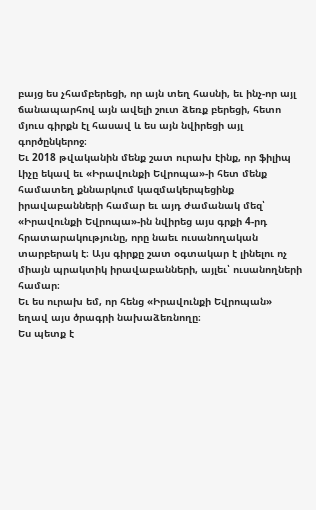բայց ես չհամբերեցի, որ այն տեղ հասնի, եւ ինչ-որ այլ ճանապարհով այն ավելի շուտ ձեռք բերեցի, հետո մյուս գիրքն էլ հասավ և ես այն նվիրեցի այլ գործընկերոջ։
Եւ 2018 թվականին մենք շատ ուրախ էինք, որ ֆիլիպ Լիչը եկավ եւ «Իրավունքի Եվրոպա»-ի հետ մենք համատեղ քննարկում կազմակերպեցինք իրավաբանների համար եւ այդ ժամանակ մեզ՝ «Իրավունքի Եվրոպա»-ին նվիրեց այս գրքի 4-րդ հրատարակությունը, որը նաեւ ուսանողական տարբերակ է։ Այս գիրքը շատ օգտակար է լինելու ոչ միայն պրակտիկ իրավաբանների, այլեւ՝ ուսանողների համար։
Եւ ես ուրախ եմ, որ հենց «Իրավունքի Եվրոպան» եղավ այս ծրագրի նախաձեռնողը։
Ես պետք է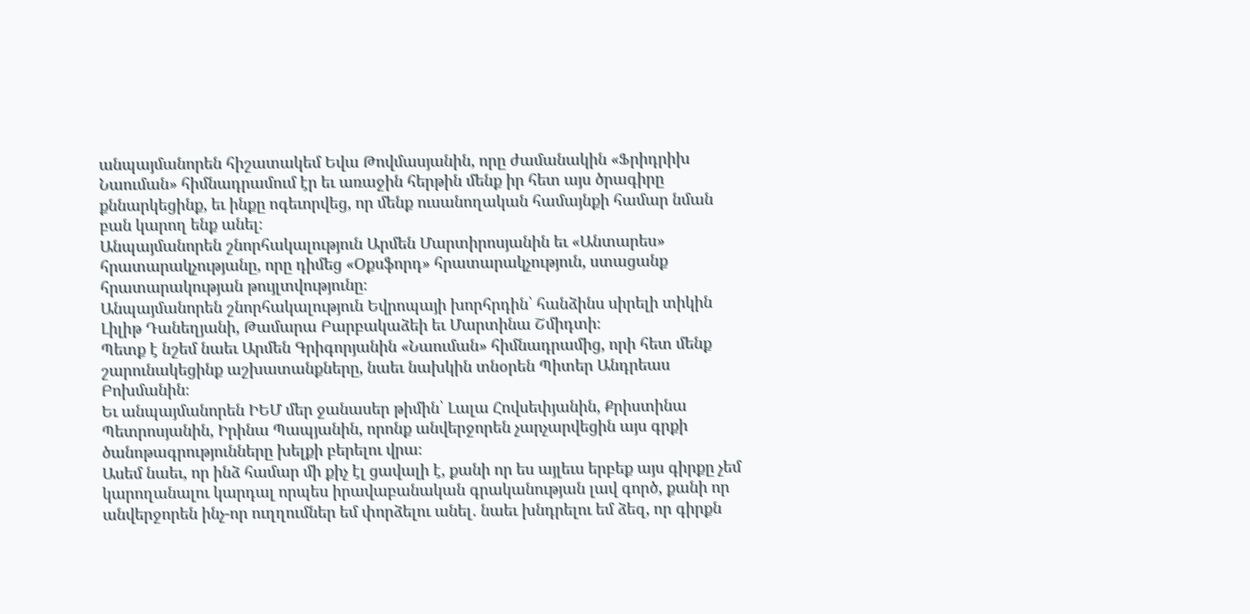անպայմանորեն հիշատակեմ Եվա Թովմասյանին, որը ժամանակին «Ֆրիդրիխ Նաուման» հիմնադրամում էր եւ առաջին հերթին մենք իր հետ այս ծրագիրը քննարկեցինք, եւ ինքը ոգեւորվեց, որ մենք ուսանողական համայնքի համար նման բան կարող ենք անել։
Անպայմանորեն շնորհակալություն Արմեն Մարտիրոսյանին եւ «Անտարես» հրատարակչությանը, որը դիմեց «Օքսֆորդ» հրատարակչություն, ստացանք հրատարակության թույլտվությունը։
Անպայմանորեն շնորհակալություն Եվրոպայի խորհրդին՝ հանձինս սիրելի տիկին Լիլիթ Դանեղյանի, Թամարա Բարբակաձեի եւ Մարտինա Շմիդտի։
Պետք է նշեմ նաեւ Արմեն Գրիգորյանին «Նաուման» հիմնադրամից, որի հետ մենք շարունակեցինք աշխատանքները, նաեւ նախկին տնօրեն Պիտեր Անդրեաս Բոխմանին։
Եւ անպայմանորեն ԻԵՄ մեր ջանասեր թիմին՝ Լալա Հովսեփյանին, Քրիստինա Պետրոսյանին, Իրինա Պապյանին, որոնք անվերջորեն չարչարվեցին այս գրքի ծանոթագրությունները խելքի բերելու վրա։
Ասեմ նաեւ, որ ինձ համար մի քիչ էլ ցավալի է, քանի որ ես այլեւս երբեք այս գիրքը չեմ կարողանալու կարդալ որպես իրավաբանական գրականության լավ գործ, քանի որ անվերջորեն ինչ-որ ուղղումներ եմ փորձելու անել․ նաեւ խնդրելու եմ ձեզ, որ գիրքն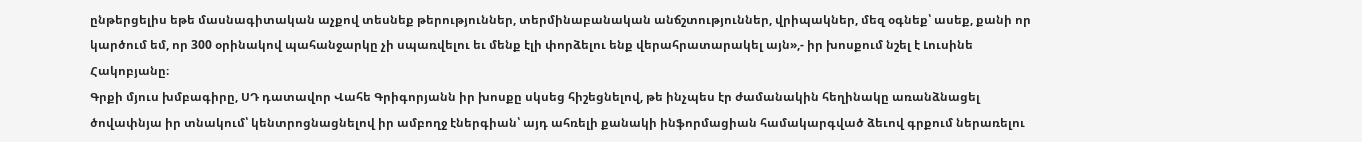ընթերցելիս եթե մասնագիտական աչքով տեսնեք թերություններ, տերմինաբանական անճշտություններ, վրիպակներ, մեզ օգնեք՝ ասեք, քանի որ կարծում եմ, որ 300 օրինակով պահանջարկը չի սպառվելու եւ մենք էլի փորձելու ենք վերահրատարակել այն»,- իր խոսքում նշել է Լուսինե Հակոբյանը։
Գրքի մյուս խմբագիրը, ՍԴ դատավոր Վահե Գրիգորյանն իր խոսքը սկսեց հիշեցնելով, թե ինչպես էր ժամանակին հեղինակը առանձնացել ծովափնյա իր տնակում՝ կենտրոցնացնելով իր ամբողջ էներգիան՝ այդ ահռելի քանակի ինֆորմացիան համակարգված ձեւով գրքում ներառելու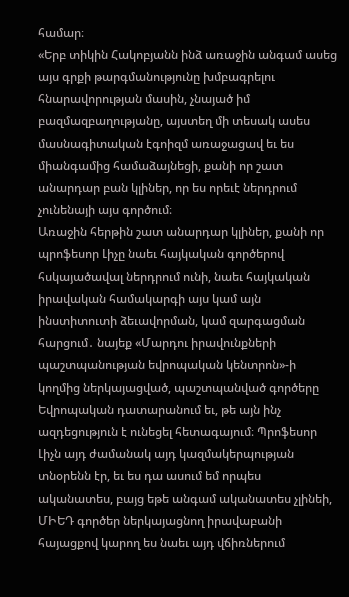համար։
«Երբ տիկին Հակոբյանն ինձ առաջին անգամ ասեց այս գրքի թարգմանությունը խմբագրելու հնարավորության մասին, չնայած իմ բազմազբաղությանը, այստեղ մի տեսակ ասես մասնագիտական էգոիզմ առաջացավ եւ ես միանգամից համաձայնեցի, քանի որ շատ անարդար բան կլիներ, որ ես որեւէ ներդրում չունենայի այս գործում։
Առաջին հերթին շատ անարդար կլիներ, քանի որ պրոֆեսոր Լիչը նաեւ հայկական գործերով հսկայածավալ ներդրում ունի, նաեւ հայկական իրավական համակարգի այս կամ այն ինստիտուտի ձեւավորման, կամ զարգացման հարցում․ նայեք «Մարդու իրավունքների պաշտպանության եվրոպական կենտրոն»-ի կողմից ներկայացված, պաշտպանված գործերը Եվրոպական դատարանում եւ, թե այն ինչ ազդեցություն է ունեցել հետագայում։ Պրոֆեսոր Լիչն այդ ժամանակ այդ կազմակերպության տնօրենն էր, եւ ես դա ասում եմ որպես ականատես, բայց եթե անգամ ականատես չլինեի, ՄԻԵԴ գործեր ներկայացնող իրավաբանի հայացքով կարող ես նաեւ այդ վճիռներում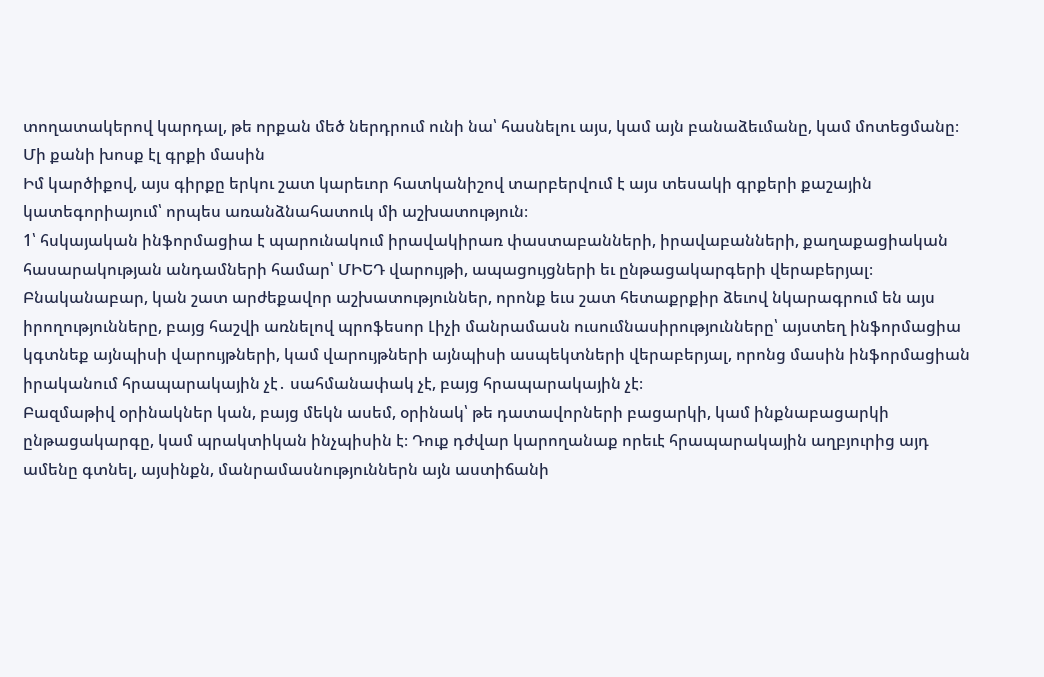տողատակերով կարդալ, թե որքան մեծ ներդրում ունի նա՝ հասնելու այս, կամ այն բանաձեւմանը, կամ մոտեցմանը։
Մի քանի խոսք էլ գրքի մասին
Իմ կարծիքով, այս գիրքը երկու շատ կարեւոր հատկանիշով տարբերվում է այս տեսակի գրքերի քաշային կատեգորիայում՝ որպես առանձնահատուկ մի աշխատություն։
1՝ հսկայական ինֆորմացիա է պարունակում իրավակիրառ փաստաբանների, իրավաբանների, քաղաքացիական հասարակության անդամների համար՝ ՄԻԵԴ վարույթի, ապացույցների եւ ընթացակարգերի վերաբերյալ։
Բնականաբար, կան շատ արժեքավոր աշխատություններ, որոնք եւս շատ հետաքրքիր ձեւով նկարագրում են այս իրողությունները, բայց հաշվի առնելով պրոֆեսոր Լիչի մանրամասն ուսումնասիրությունները՝ այստեղ ինֆորմացիա կգտնեք այնպիսի վարույթների, կամ վարույթների այնպիսի ասպեկտների վերաբերյալ, որոնց մասին ինֆորմացիան իրականում հրապարակային չէ․ սահմանափակ չէ, բայց հրապարակային չէ։
Բազմաթիվ օրինակներ կան, բայց մեկն ասեմ, օրինակ՝ թե դատավորների բացարկի, կամ ինքնաբացարկի ընթացակարգը, կամ պրակտիկան ինչպիսին է։ Դուք դժվար կարողանաք որեւէ հրապարակային աղբյուրից այդ ամենը գտնել, այսինքն, մանրամասնություններն այն աստիճանի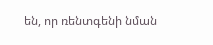են, որ ռենտգենի նման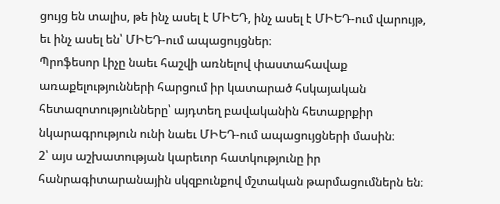ցույց են տալիս, թե ինչ ասել է ՄԻԵԴ, ինչ ասել է ՄԻԵԴ-ում վարույթ, եւ ինչ ասել են՝ ՄԻԵԴ-ում ապացույցներ։
Պրոֆեսոր Լիչը նաեւ հաշվի առնելով փաստահավաք առաքելությունների հարցում իր կատարած հսկայական հետազոտությունները՝ այդտեղ բավականին հետաքրքիր նկարագրություն ունի նաեւ ՄԻԵԴ-ում ապացույցների մասին։
2՝ այս աշխատության կարեւոր հատկությունը իր հանրագիտարանային սկզբունքով մշտական թարմացումներն են։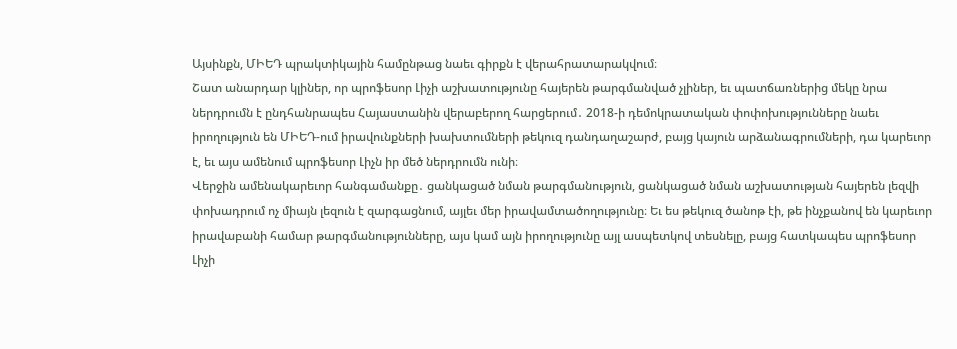Այսինքն, ՄԻԵԴ պրակտիկային համընթաց նաեւ գիրքն է վերահրատարակվում։
Շատ անարդար կլիներ, որ պրոֆեսոր Լիչի աշխատությունը հայերեն թարգմանված չլիներ, եւ պատճառներից մեկը նրա ներդրումն է ընդհանրապես Հայաստանին վերաբերող հարցերում․ 2018-ի դեմոկրատական փոփոխությունները նաեւ իրողություն են ՄԻԵԴ-ում իրավունքների խախտումների թեկուզ դանդաղաշարժ, բայց կայուն արձանագրումների, դա կարեւոր է, եւ այս ամենում պրոֆեսոր Լիչն իր մեծ ներդրումն ունի։
Վերջին ամենակարեւոր հանգամանքը․ ցանկացած նման թարգմանություն, ցանկացած նման աշխատության հայերեն լեզվի փոխադրում ոչ միայն լեզուն է զարգացնում, այլեւ մեր իրավամտածողությունը։ Եւ ես թեկուզ ծանոթ էի, թե ինչքանով են կարեւոր իրավաբանի համար թարգմանությունները, այս կամ այն իրողությունը այլ ասպետկով տեսնելը, բայց հատկապես պրոֆեսոր Լիչի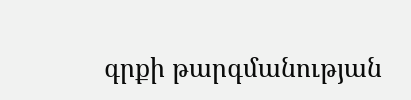գրքի թարգմանության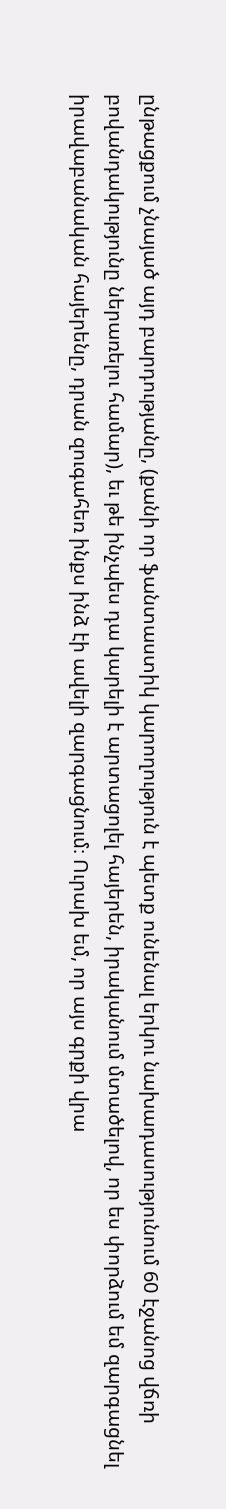ընթացքում չնայած այդ բարդությանը, (քանի որ ֆանտաստիկ կարողություն է պետք ունենալ երկու նախադասությունում 60 էջանոց վճռի բովանդակությունը ներառելու համար), եւ թե ինչպես դա կարելի է արտացոլել հայերեն, իրականում մտածելով, որ ես փորձում եմ զարգացնել իրավաբանական հայերենը, դրան զուգահեռ ինքս ինձ էի ավելի զարգացնում։ Ուրախ եմ, որ այս գրքի վրա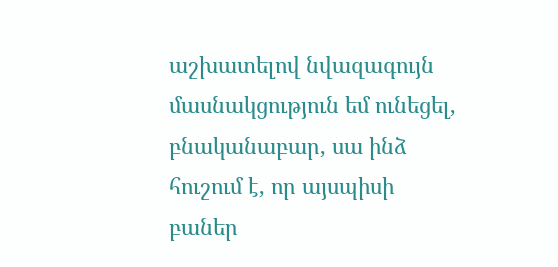աշխատելով նվազագույն մասնակցություն եմ ունեցել, բնականաբար, սա ինձ հուշում է, որ այսպիսի բաներ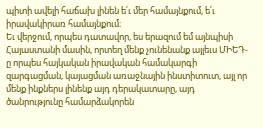պիտի ավելի հաճախ լինեն ե՛ւ մեր համայնքում, ե՛ւ իրավակիրառ համայնքում։
Եւ վերջում, որպես դատավոր, ես երազում եմ այնպիսի Հայաստանի մասին, որտեղ մենք չունենանք այլեւս ՄԻԵԴ-ը որպես հայկական իրավական համակարգի զարգացման, կայացման առաջնային ինստիտուտ, այլ որ մենք ինքներս լինենք այդ դերակատարը, այդ ծանրությունը համարձակորեն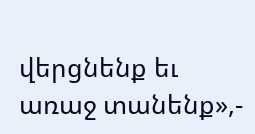վերցնենք եւ առաջ տանենք»,-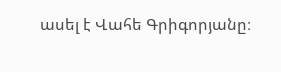ասել է Վահե Գրիգորյանը։